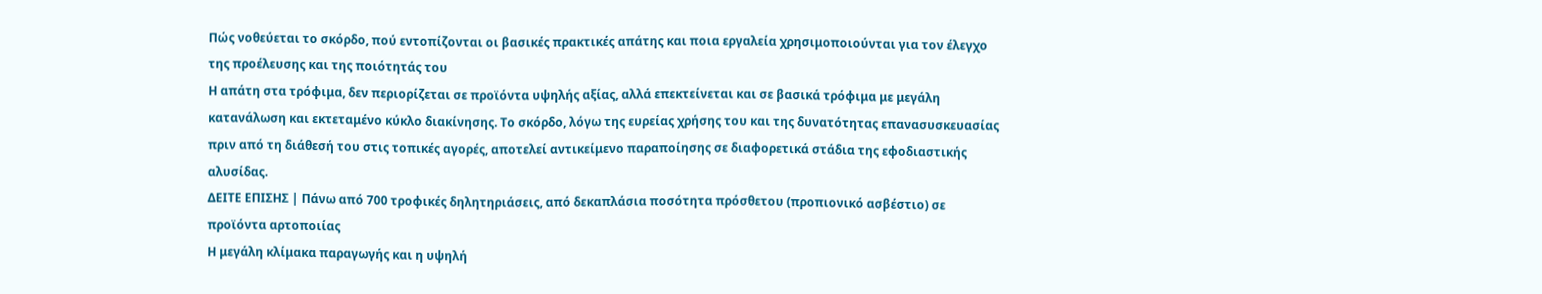Πώς νοθεύεται το σκόρδο, πού εντοπίζονται οι βασικές πρακτικές απάτης και ποια εργαλεία χρησιμοποιούνται για τον έλεγχο της προέλευσης και της ποιότητάς του
Η απάτη στα τρόφιμα, δεν περιορίζεται σε προϊόντα υψηλής αξίας, αλλά επεκτείνεται και σε βασικά τρόφιμα με μεγάλη κατανάλωση και εκτεταμένο κύκλο διακίνησης. Το σκόρδο, λόγω της ευρείας χρήσης του και της δυνατότητας επανασυσκευασίας πριν από τη διάθεσή του στις τοπικές αγορές, αποτελεί αντικείμενο παραποίησης σε διαφορετικά στάδια της εφοδιαστικής αλυσίδας.
ΔΕΙΤΕ ΕΠΙΣΗΣ | Πάνω από 700 τροφικές δηλητηριάσεις, από δεκαπλάσια ποσότητα πρόσθετου (προπιονικό ασβέστιο) σε προϊόντα αρτοποιίας
Η μεγάλη κλίμακα παραγωγής και η υψηλή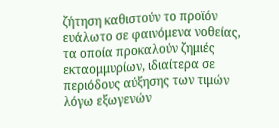ζήτηση καθιστούν το προϊόν ευάλωτο σε φαινόμενα νοθείας, τα οποία προκαλούν ζημιές εκταομμυρίων, ιδιαίτερα σε περιόδους αύξησης των τιμών λόγω εξωγενών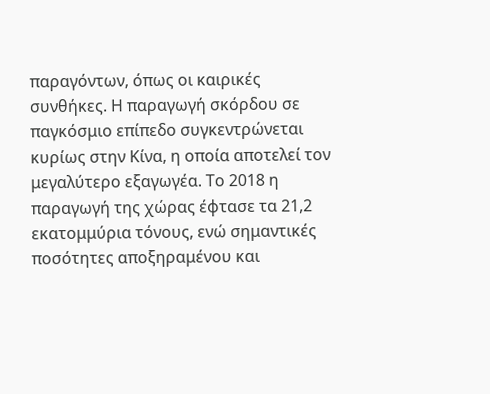παραγόντων, όπως οι καιρικές συνθήκες. Η παραγωγή σκόρδου σε παγκόσμιο επίπεδο συγκεντρώνεται κυρίως στην Κίνα, η οποία αποτελεί τον μεγαλύτερο εξαγωγέα. Το 2018 η παραγωγή της χώρας έφτασε τα 21,2 εκατομμύρια τόνους, ενώ σημαντικές ποσότητες αποξηραμένου και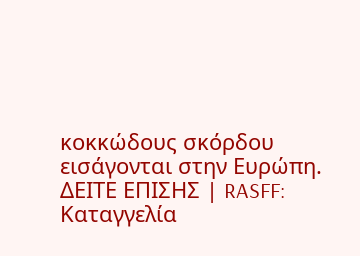κοκκώδους σκόρδου εισάγονται στην Ευρώπη.
ΔΕΙΤΕ ΕΠΙΣΗΣ | RASFF: Καταγγελία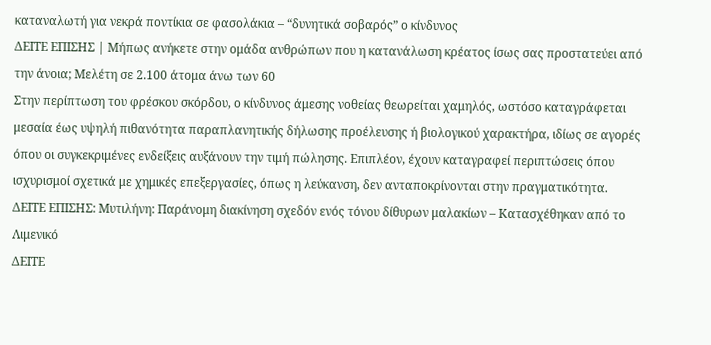καταναλωτή για νεκρά ποντίκια σε φασολάκια – “δυνητικά σοβαρός” ο κίνδυνος
ΔΕΙΤΕ ΕΠΙΣΗΣ | Μήπως ανήκετε στην ομάδα ανθρώπων που η κατανάλωση κρέατος ίσως σας προστατεύει από την άνοια; Μελέτη σε 2.100 άτομα άνω των 60
Στην περίπτωση του φρέσκου σκόρδου, ο κίνδυνος άμεσης νοθείας θεωρείται χαμηλός, ωστόσο καταγράφεται μεσαία έως υψηλή πιθανότητα παραπλανητικής δήλωσης προέλευσης ή βιολογικού χαρακτήρα, ιδίως σε αγορές όπου οι συγκεκριμένες ενδείξεις αυξάνουν την τιμή πώλησης. Επιπλέον, έχουν καταγραφεί περιπτώσεις όπου ισχυρισμοί σχετικά με χημικές επεξεργασίες, όπως η λεύκανση, δεν ανταποκρίνονται στην πραγματικότητα.
ΔΕΙΤΕ ΕΠΙΣΗΣ: Μυτιλήνη: Παράνομη διακίνηση σχεδόν ενός τόνου δίθυρων μαλακίων – Κατασχέθηκαν από το Λιμενικό
ΔΕΙΤΕ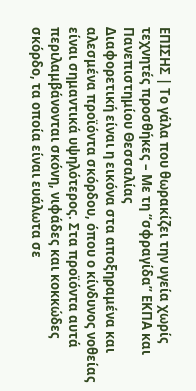ΕΠΙΣΗΣ | Το γάλα που θωρακίζει την υγεία χωρίς τεχνητές προσθήκες – Με τη “σφραγίδα” ΕΚΠΑ και Πανεπιστημίου Θεσσαλίας
Διαφορετική είναι η εικόνα στα αποξηραμένα και αλεσμένα προϊόντα σκόρδου, όπου ο κίνδυνος νοθείας είναι σημαντικά υψηλότερος. Στα προϊόντα αυτά περιλαμβάνονται σκόνη, νιφάδες και κοκκώδες σκόρδο, τα οποία είναι ευάλωτα σε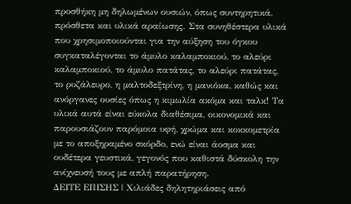προσθήκη μη δηλωμένων ουσιών, όπως συντηρητικά, πρόσθετα και υλικά αραίωσης. Στα συνηθέστερα υλικά που χρησιμοποιούνται για την αύξηση του όγκου συγκαταλέγονται το άμυλο καλαμποκιού, το αλεύρι καλαμποκιού, το άμυλο πατάτας, το αλεύρι πατάτας, το ρυζάλευρο, η μαλτοδεξτρίνη, η μανιόκα, καθώς και ανόργανες ουσίες όπως η κιμωλία ακόμα και ταλκ! Τα υλικά αυτά είναι εύκολα διαθέσιμα, οικονομικά και παρουσιάζουν παρόμοια υφή, χρώμα και κοκκομετρία με το αποξηραμένο σκόρδο, ενώ είναι άοσμα και ουδέτερα γευστικά, γεγονός που καθιστά δύσκολη την ανίχνευσή τους με απλή παρατήρηση.
ΔΕΙΤΕ ΕΠΙΣΗΣ | Χιλιάδες δηλητηριάσεις από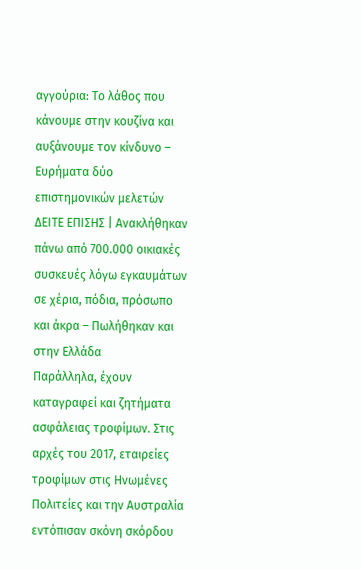αγγούρια: Το λάθος που κάνουμε στην κουζίνα και αυξάνουμε τον κίνδυνο – Ευρήματα δύο επιστημονικών μελετών
ΔΕΙΤΕ ΕΠΙΣΗΣ | Ανακλήθηκαν πάνω από 700.000 οικιακές συσκευές λόγω εγκαυμάτων σε χέρια, πόδια, πρόσωπο και άκρα – Πωλήθηκαν και στην Ελλάδα
Παράλληλα, έχουν καταγραφεί και ζητήματα ασφάλειας τροφίμων. Στις αρχές του 2017, εταιρείες τροφίμων στις Ηνωμένες Πολιτείες και την Αυστραλία εντόπισαν σκόνη σκόρδου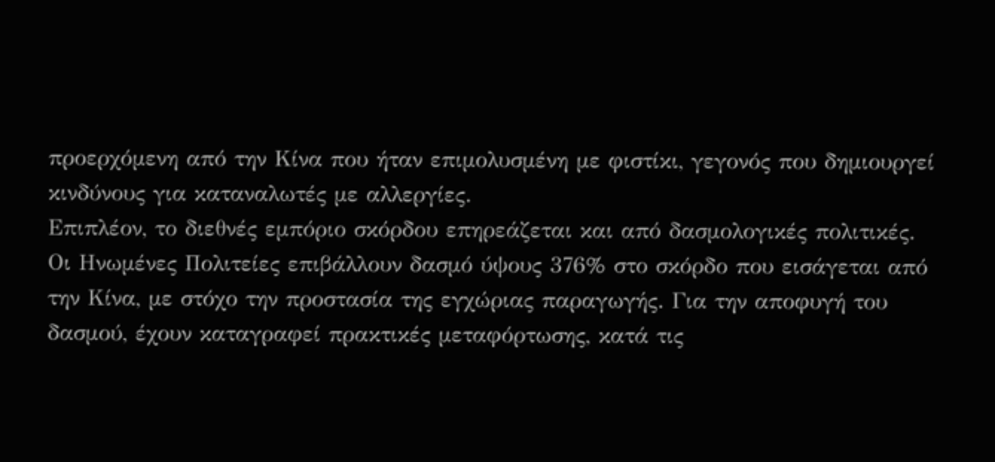προερχόμενη από την Κίνα που ήταν επιμολυσμένη με φιστίκι, γεγονός που δημιουργεί κινδύνους για καταναλωτές με αλλεργίες.
Επιπλέον, το διεθνές εμπόριο σκόρδου επηρεάζεται και από δασμολογικές πολιτικές. Οι Ηνωμένες Πολιτείες επιβάλλουν δασμό ύψους 376% στο σκόρδο που εισάγεται από την Κίνα, με στόχο την προστασία της εγχώριας παραγωγής. Για την αποφυγή του δασμού, έχουν καταγραφεί πρακτικές μεταφόρτωσης, κατά τις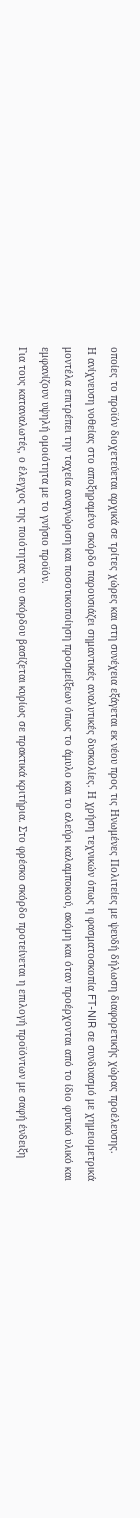οποίες το προϊόν διοχετεύεται αρχικά σε τρίτες χώρες και στη συνέχεια εξάγεται εκ νέου προς τις Ηνωμένες Πολιτείες με ψευδή δήλωση διαφορετικής χώρας προέλευσης.
Η ανίχνευση νοθείας στο αποξηραμένο σκόρδο παρουσιάζει σημαντικές αναλυτικές δυσκολίες. Η χρήση τεχνικών όπως η φασματοσκοπία FT-NIR σε συνδυασμό με χημειομετρικά μοντέλα επιτρέπει την ταχεία αναγνώριση και ποσοτικοποίηση προσμείξεων όπως το άμυλο και το αλεύρι καλαμποκιού, ακόμη και όταν προέρχονται από το ίδιο φυτικό υλικό και εμφανίζουν υψηλή ομοιότητα με το γνήσιο προϊόν.
Για τους καταναλωτές, ο έλεγχος της ποιότητας του σκόρδου βασίζεται κυρίως σε πρακτικά κριτήρια. Στο φρέσκο σκόρδο προτείνεται η επιλογή προϊόντων με σαφή ένδειξη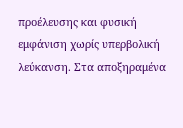προέλευσης και φυσική εμφάνιση χωρίς υπερβολική λεύκανση. Στα αποξηραμένα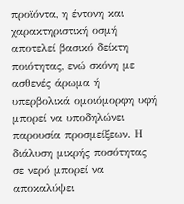προϊόντα, η έντονη και χαρακτηριστική οσμή αποτελεί βασικό δείκτη ποιότητας, ενώ σκόνη με ασθενές άρωμα ή υπερβολικά ομοιόμορφη υφή μπορεί να υποδηλώνει παρουσία προσμείξεων. Η διάλυση μικρής ποσότητας σε νερό μπορεί να αποκαλύψει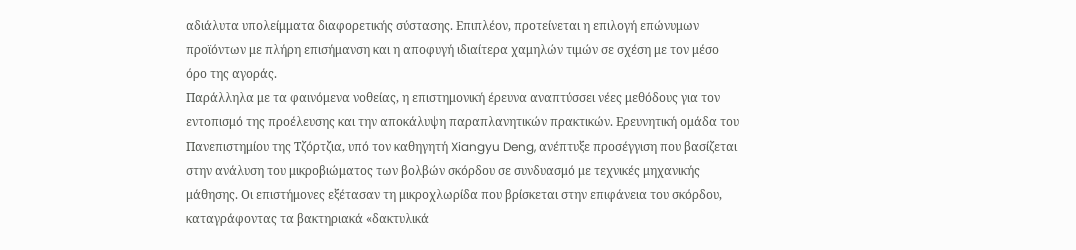αδιάλυτα υπολείμματα διαφορετικής σύστασης. Επιπλέον, προτείνεται η επιλογή επώνυμων προϊόντων με πλήρη επισήμανση και η αποφυγή ιδιαίτερα χαμηλών τιμών σε σχέση με τον μέσο όρο της αγοράς.
Παράλληλα με τα φαινόμενα νοθείας, η επιστημονική έρευνα αναπτύσσει νέες μεθόδους για τον εντοπισμό της προέλευσης και την αποκάλυψη παραπλανητικών πρακτικών. Ερευνητική ομάδα του Πανεπιστημίου της Τζόρτζια, υπό τον καθηγητή Xiangyu Deng, ανέπτυξε προσέγγιση που βασίζεται στην ανάλυση του μικροβιώματος των βολβών σκόρδου σε συνδυασμό με τεχνικές μηχανικής μάθησης. Οι επιστήμονες εξέτασαν τη μικροχλωρίδα που βρίσκεται στην επιφάνεια του σκόρδου, καταγράφοντας τα βακτηριακά «δακτυλικά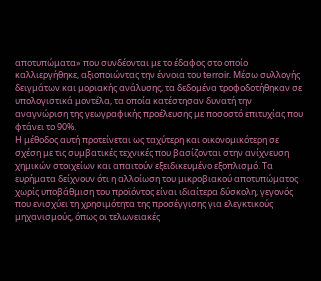αποτυπώματα» που συνδέονται με το έδαφος στο οποίο καλλιεργήθηκε, αξιοποιώντας την έννοια του terroir. Μέσω συλλογής δειγμάτων και μοριακής ανάλυσης, τα δεδομένα τροφοδοτήθηκαν σε υπολογιστικά μοντέλα, τα οποία κατέστησαν δυνατή την αναγνώριση της γεωγραφικής προέλευσης με ποσοστό επιτυχίας που φτάνει το 90%.
Η μέθοδος αυτή προτείνεται ως ταχύτερη και οικονομικότερη σε σχέση με τις συμβατικές τεχνικές που βασίζονται στην ανίχνευση χημικών στοιχείων και απαιτούν εξειδικευμένο εξοπλισμό. Τα ευρήματα δείχνουν ότι η αλλοίωση του μικροβιακού αποτυπώματος χωρίς υποβάθμιση του προϊόντος είναι ιδιαίτερα δύσκολη, γεγονός που ενισχύει τη χρησιμότητα της προσέγγισης για ελεγκτικούς μηχανισμούς, όπως οι τελωνειακές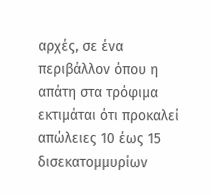αρχές, σε ένα περιβάλλον όπου η απάτη στα τρόφιμα εκτιμάται ότι προκαλεί απώλειες 10 έως 15 δισεκατομμυρίων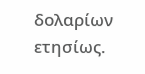δολαρίων ετησίως.